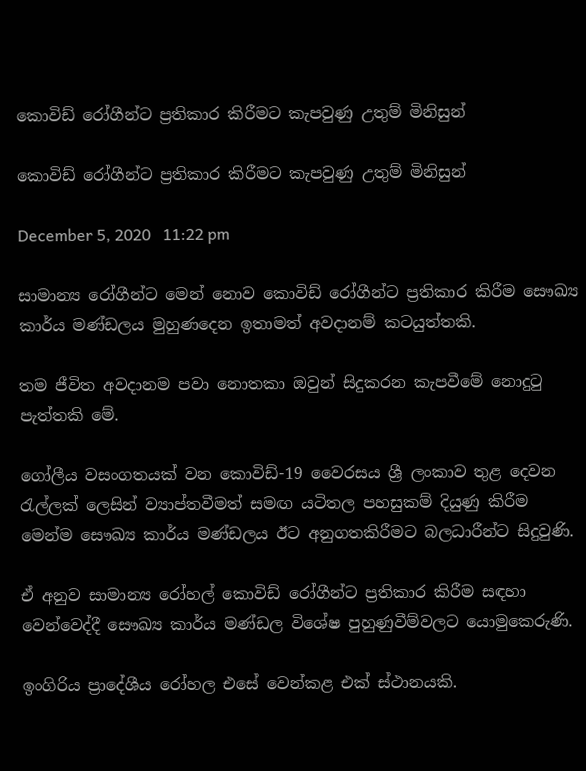කොවිඩ් රෝගීන්ට ප්‍රතිකාර කිරීමට කැපවුණු උතුම් මිනිසුන්

කොවිඩ් රෝගීන්ට ප්‍රතිකාර කිරීමට කැපවුණු උතුම් මිනිසුන්

December 5, 2020   11:22 pm

සාමාන්‍ය රෝගීන්ට මෙන් නොව කොවිඩ් රෝගීන්ට ප්‍රතිකාර කිරීම සෞඛ්‍ය කාර්ය මණ්ඩලය මුහුණදෙන ඉතාමත් අවදානම් කටයුත්තකි.

තම ජීවිත අවදානම පවා නොතකා ඔවුන් සිදුකරන කැපවීමේ නොදුටු පැත්තකි මේ.

ගෝලීය වසංගතයක් වන කොවිඩ්-19 වෛරසය ශ්‍රී ලංකාව තුළ දෙවන රැල්ලක් ලෙසින් ව්‍යාප්තවීමත් සමඟ යටිතල පහසුකම් දියුණු කිරීම මෙන්ම සෞඛ්‍ය කාර්ය මණ්ඩලය ඊට අනුගතකිරීමට බලධාරීන්ට සිදුවුණි.

ඒ අනුව සාමාන්‍ය රෝහල් කොවිඩ් රෝගීන්ට ප්‍රතිකාර කිරීම සඳහා වෙන්වෙද්දී සෞඛ්‍ය කාර්ය මණ්ඩල විශේෂ පුහුණුවීම්වලට යොමුකෙරුණි.

ඉංගිරිය ප්‍රාදේශීය රෝහල එසේ වෙන්කළ එක් ස්ථානයකි.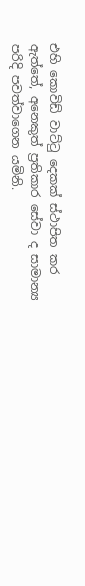එහි කොවිඩ් වාට්ටු දෙකක් ස්ථාපිත කර ඇත්තේ, අනෙකුත් ප්‍රතිකාර සේවා ද සාමාන්‍ය පරිදි පවත්වාගෙන යමිනි.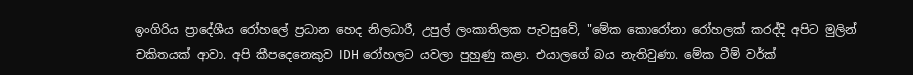ඉංගිරිය ප්‍රාදේශීය රෝහලේ ප්‍රධාන හෙද නිලධාරී, උපුල් ලංකාතිලක පැවසුවේ, "මේක කොරෝනා රෝහලක් කරද්දි අපිට මුලින් චකිතයක් ආවා. අපි කීපදෙනෙකුව IDH රෝහලට යවලා පුහුණු කළා. එයාලගේ බය නැතිවුණා. මේක ටීම් වර්ක්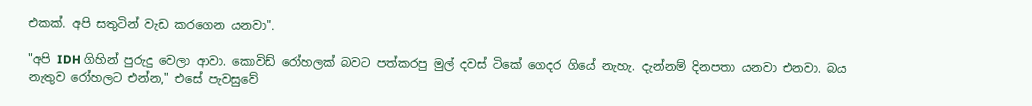එකක්. අපි සතුටින් වැඩ කරගෙන යනවා".

"අපි IDH ගිහින් පුරුදු වෙලා ආවා. කොවිඩ් රෝහලක් බවට පත්කරපු මුල් දවස් ටිකේ ගෙදර ගියේ නැහැ. දැන්නම් දිනපතා යනවා එනවා. බය නැතුව රෝහලට එන්න," එසේ පැවසුවේ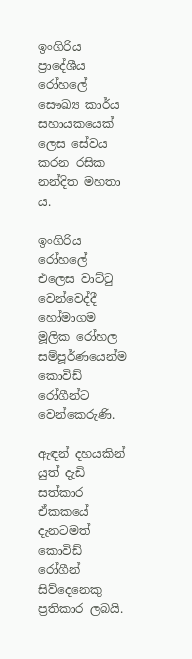ඉංගිරිය ප්‍රාදේශීය රෝහලේ සෞඛ්‍ය කාර්ය සහායකයෙක් ලෙස සේවය කරන රසික නන්දිත මහතා ය.

ඉංගිරිය රෝහලේ එලෙස වාට්ටු වෙන්වෙද්දී හෝමාගම මූලික රෝහල සම්පූර්ණයෙන්ම කොවිඩ් රෝගීන්ට වෙන්කෙරුණි.

ඇඳන් දහයකින් යුත් දැඩි සත්කාර ඒකකයේ දැනටමත් කොවිඩ් රෝගීන් සිව්දෙනෙකු ප්‍රතිකාර ලබයි.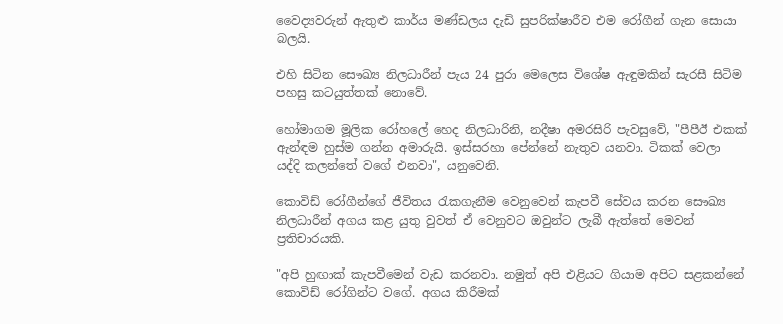වෛද්‍යවරුන් ඇතුළු කාර්ය මණ්ඩලය දැඩි සුපරික්ෂාරීව එම රෝගීන් ගැන සොයා බලයි.

එහි සිටින සෞඛ්‍ය නිලධාරීන් පැය 24 පුරා මෙලෙස විශේෂ ඇඳුමකින් සැරසී සිටිම පහසු කටයුත්තක් නොවේ.

හෝමාගම මූලික රෝහලේ හෙද නිලධාරිනි, නදීෂා අමරසිරි පැවසුවේ, "පීපීඊ එකක් ඇන්ඳම හුස්ම ගන්න අමාරුයි. ඉස්සරහා පේන්නේ නැතුව යනවා. ටිකක් වෙලා යද්දි කලන්තේ වගේ එනවා", යනුවෙනි.

කොවිඩ් රෝගීන්ගේ ජීවිතය රැකගැනීම වෙනුවෙන් කැපවී සේවය කරන සෞඛ්‍ය නිලධාරීන් අගය කළ යුතු වුවත් ඒ වෙනුවට ඔවුන්ට ලැබී ඇත්තේ මෙවන් ප්‍රතිචාරයකි.

"අපි හුඟාක් කැපවීමෙන් වැඩ කරනවා. නමුත් අපි එළියට ගියාම අපිට සළකන්නේ කොවිඩ් රෝගින්ට වගේ. අගය කිරීමක්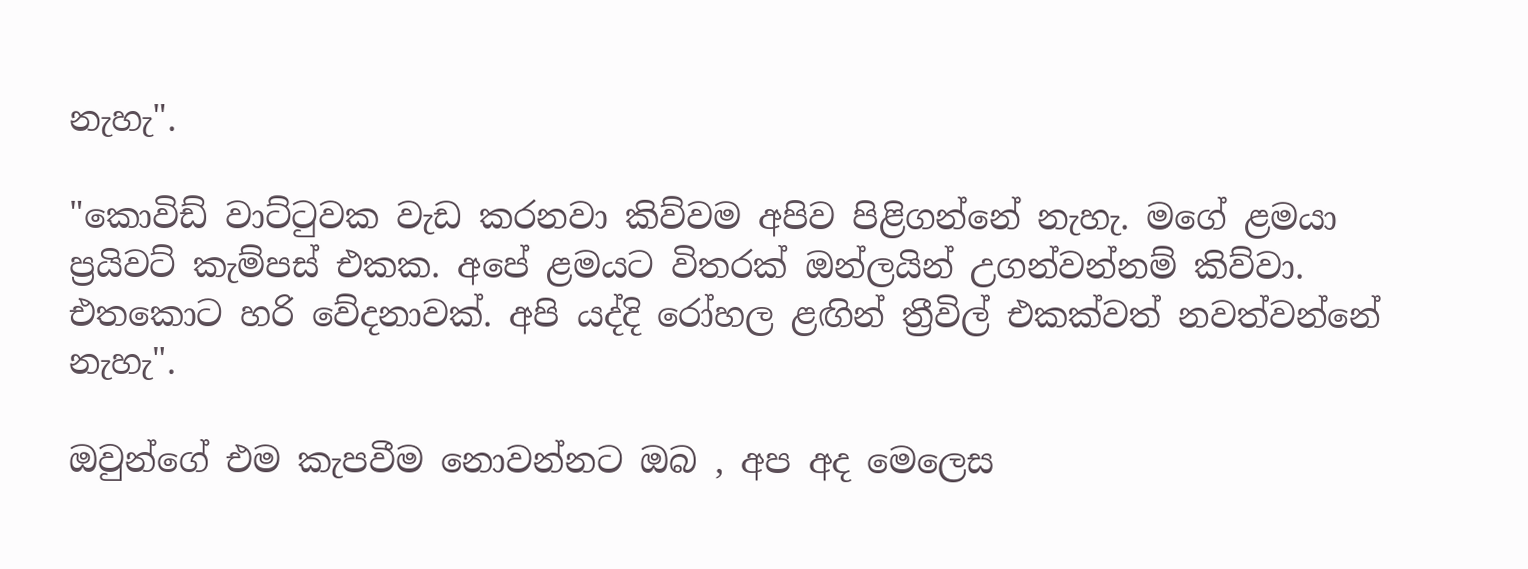නැහැ".

"කොවිඩ් වාට්ටුවක වැඩ කරනවා කිව්වම අපිව පිළිගන්නේ නැහැ. මගේ ළමයා ප්‍රයිවට් කැම්පස් එකක. අපේ ළමයට විතරක් ඔන්ලයින් උගන්වන්නම් කිව්වා. එතකොට හරි වේදනාවක්. අපි යද්දි රෝහල ළඟින් ත්‍රීවිල් එකක්වත් නවත්වන්නේ නැහැ".

ඔවුන්ගේ එම කැපවීම නොවන්නට ඔබ , අප අද මෙලෙස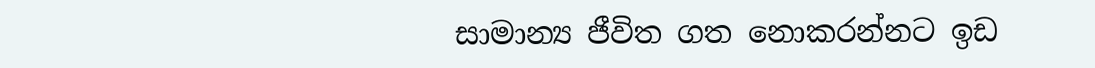සාමාන්‍ය ජීවිත ගත නොකරන්නට ඉඩ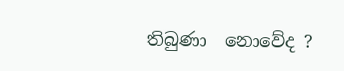තිබුණා  නොවේද ?